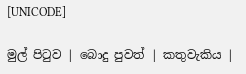[UNICODE]

මුල් පිටුව | බොදු පුවත් | කතුවැකිය |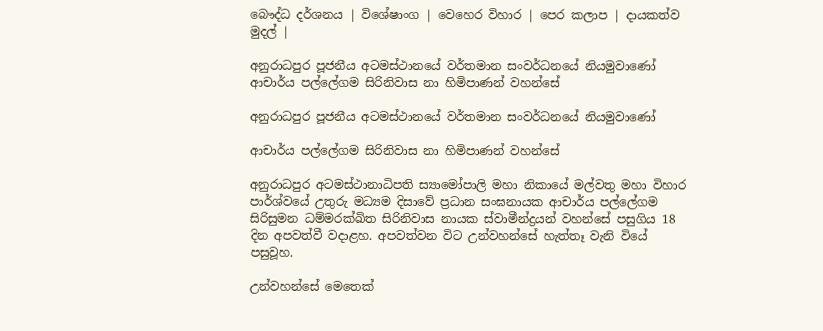බෞද්ධ දර්ශනය | විශේෂාංග | වෙහෙර විහාර | පෙර කලාප | දායකත්ව මුදල් |

අනුරාධපුර පූජනීය අටමස්ථානයේ වර්තමාන සංවර්ධනයේ නියමුවාණෝ ආචාර්ය පල්ලේගම සිරිනිවාස නා හිමිපාණන් වහන්සේ

අනුරාධපුර පූජනීය අටමස්ථානයේ වර්තමාන සංවර්ධනයේ නියමුවාණෝ

ආචාර්ය පල්ලේගම සිරිනිවාස නා හිමිපාණන් වහන්සේ

අනුරාධපුර අටමස්ථානාධිපති ස්‍යාමෝපාලි මහා නිකායේ මල්වතු මහා විහාර පාර්ශ්වයේ උතුරු මධ්‍යම දිසාවේ ප්‍රධාන සංඝනායක ආචාර්ය පල්ලේගම සිරිසුමන ධම්මරක්ඛිත සිරිනිවාස නායක ස්වාමීන්ද්‍රයන් වහන්සේ පසුගිය 18 දින අපවත්වී වදාළහ. අපවත්වන විට උන්වහන්සේ හැත්තෑ වැනි වියේ පසුවූහ.

උන්වහන්සේ මෙතෙක්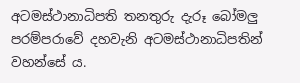අටමස්ථානාධිපති තනතුරු දැරූ බෝමලු පරම්පරාවේ දහවැනි අටමස්ථානාධිපතින් වහන්සේ ය.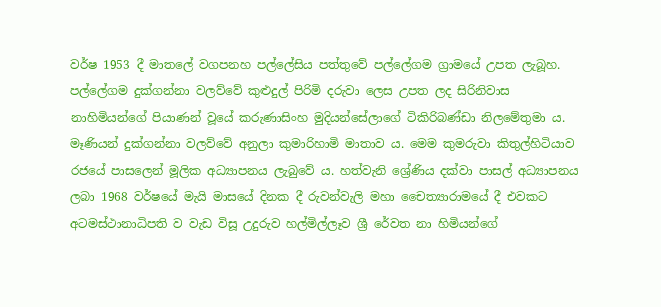වර්ෂ 1953 දී මාතලේ වගපනහ පල්ලේසිය පත්තුවේ පල්ලේගම ග්‍රාමයේ උපත ලැබූහ. පල්ලේගම දුක්ගන්නා වලව්වේ කුළුදුල් පිරිමි දරුවා ලෙස උපත ලද සිරිනිවාස නාහිමියන්ගේ පියාණන් වූයේ කරුණාසිංහ මුදියන්සේලාගේ ටිකිරිබණ්ඩා නිලමේතුමා ය. මෑණියන් දුක්ගන්නා වලව්වේ අනුලා කුමාරිහාමි මාතාව ය. මෙම කුමරුවා කිතුල්හිටියාව රජයේ පාසලෙන් මූලික අධ්‍යාපනය ලැබුවේ ය. හත්වැනි ශ්‍රේණිය දක්වා පාසල් අධ්‍යාපනය ලබා 1968 වර්ෂයේ මැයි මාසයේ දිනක දී රුවන්වැලි මහා චෛත්‍යාරාමයේ දී එවකට අටමස්ථානාධිපති ව වැඩ විසූ උදුරුව හල්මිල්ලෑව ශ්‍රී රේවත නා හිමියන්ගේ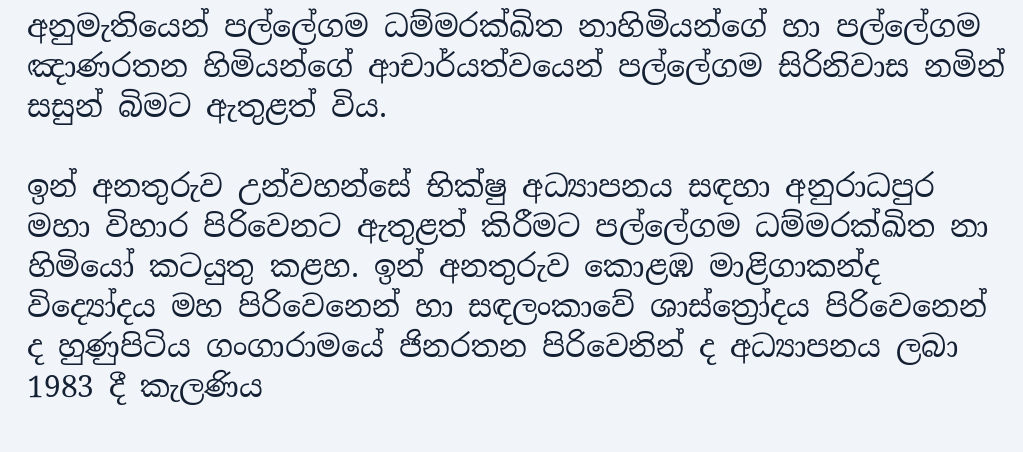අනුමැතියෙන් පල්ලේගම ධම්මරක්ඛිත නාහිමියන්ගේ හා පල්ලේගම ඤාණරතන හිමියන්ගේ ආචාර්යත්වයෙන් පල්ලේගම සිරිනිවාස නමින් සසුන් බිමට ඇතුළත් විය.

ඉන් අනතුරුව උන්වහන්සේ භික්ෂු අධ්‍යාපනය සඳහා අනුරාධපුර මහා විහාර පිරිවෙනට ඇතුළත් කිරීමට පල්ලේගම ධම්මරක්ඛිත නා හිමියෝ කටයුතු කළහ. ඉන් අනතුරුව කොළඹ මාළිගාකන්ද විද්‍යෝදය මහ පිරිවෙනෙන් හා සඳලංකාවේ ශාස්ත්‍රෝදය පිරිවෙනෙන් ද හුණුපිටිය ගංගාරාමයේ ජිනරතන පිරිවෙනින් ද අධ්‍යාපනය ලබා 1983 දී කැලණිය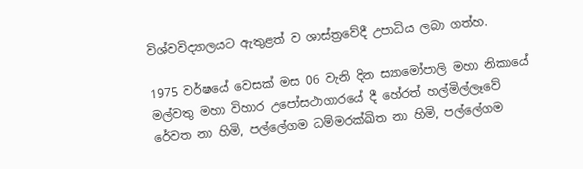විශ්වවිද්‍යාලයට ඇතුළත් ව ශාස්ත්‍රවේදී උපාධිය ලබා ගත්හ.

1975 වර්ෂයේ වෙසක් මස 06 වැනි දින ස්‍යාමෝපාලි මහා නිකායේ මල්වතු මහා විහාර උපෝසථාගාරයේ දී හේරත් හල්මිල්ලෑවේ රේවත නා හිමි, පල්ලේගම ධම්මරක්ඛිත නා හිමි, පල්ලේගම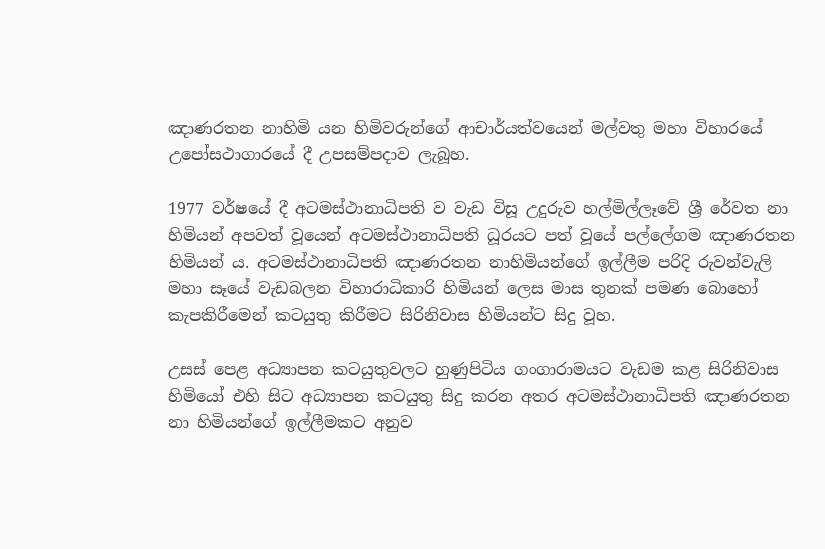ඤාණරතන නාහිමි යන හිමිවරුන්ගේ ආචාර්යත්වයෙන් මල්වතු මහා විහාරයේ උපෝසථාගාරයේ දී උපසම්පදාව ලැබූහ.

1977 වර්ෂයේ දී අටමස්ථානාධිපති ව වැඩ විසූ උදුරුව හල්මිල්ලෑවේ ශ්‍රී රේවත නා හිමියන් අපවත් වූයෙන් අටමස්ථානාධිපති ධූරයට පත් වූයේ පල්ලේගම ඤාණරතන හිමියන් ය. අටමස්ථානාධිපති ඤාණරතන නාහිමියන්ගේ ඉල්ලීම පරිදි රුවන්වැලි මහා සෑයේ වැඩබලන විහාරාධිකාරි හිමියන් ලෙස මාස තුනක් පමණ බොහෝ කැපකිරීමෙන් කටයුතු කිරීමට සිරිනිවාස හිමියන්ට සිදු වූහ.

උසස් පෙළ අධ්‍යාපන කටයුතුවලට හුණුපිටිය ගංගාරාමයට වැඩම කළ සිරිනිවාස හිමියෝ එහි සිට අධ්‍යාපන කටයුතු සිදු කරන අතර අටමස්ථානාධිපති ඤාණරතන නා හිමියන්ගේ ඉල්ලීමකට අනුව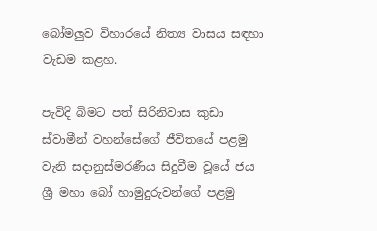බෝමලුව විහාරයේ නිත්‍ය වාසය සඳහා වැඩම කළහ.

පැවිදි බිමට පත් සිරිනිවාස කුඩා ස්වාමීන් වහන්සේගේ ජීවිතයේ පළමු වැනි සදානුස්මරණීය සිදුවීම වූයේ ජය ශ්‍රී මහා බෝ හාමුදුරුවන්ගේ පළමු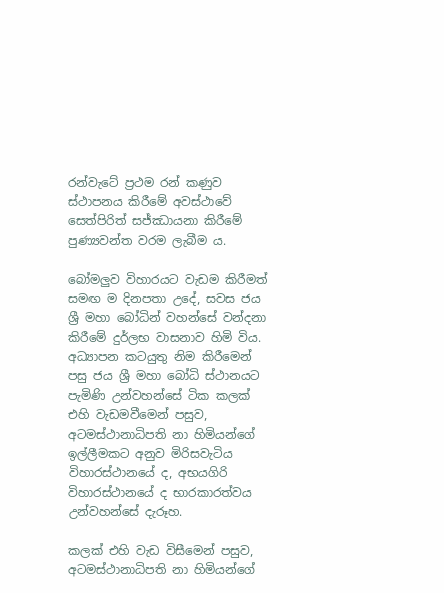රන්වැටේ ප්‍රථම රන් කණුව ස්ථාපනය කිරීමේ අවස්ථාවේ සෙත්පිරිත් සජ්ඣායනා කිරීමේ පුණ්‍යවන්ත වරම ලැබීම ය.

බෝමලුව විහාරයට වැඩම කිරීමත් සමඟ ම දිනපතා උදේ, සවස ජය ශ්‍රී මහා බෝධින් වහන්සේ වන්දනා කිරීමේ දුර්ලභ වාසනාව හිමි විය. අධ්‍යාපන කටයුතු නිම කිරීමෙන් පසු ජය ශ්‍රී මහා බෝධි ස්ථානයට පැමිණි උන්වහන්සේ ටික කලක් එහි වැඩමවීමෙන් පසුව, අටමස්ථානාධිපති නා හිමියන්ගේ ඉල්ලීමකට අනුව මිරිසවැටිය විහාරස්ථානයේ ද, අභයගිරි විහාරස්ථානයේ ද භාරකාරත්වය උන්වහන්සේ දැරූහ.

කලක් එහි වැඩ විසීමෙන් පසුව, අටමස්ථානාධිපති නා හිමියන්ගේ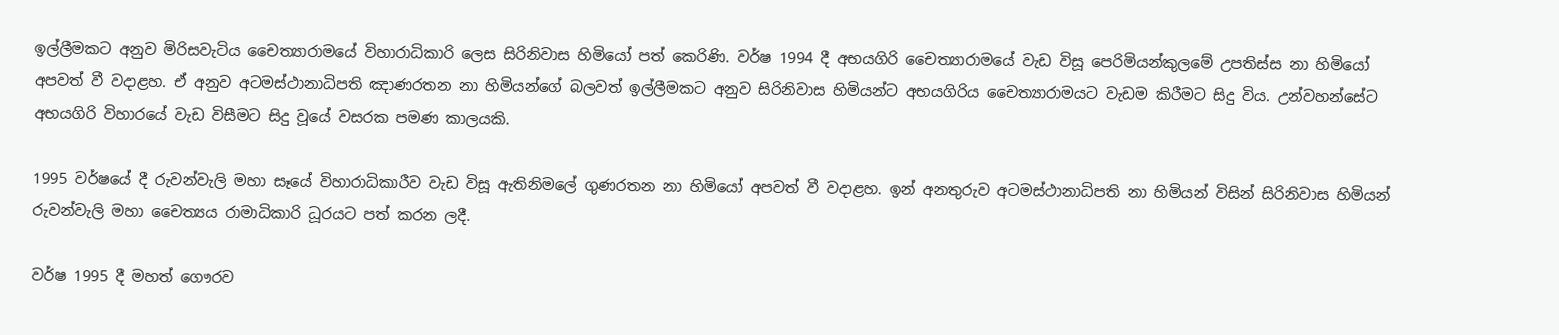ඉල්ලීමකට අනුව මිරිසවැටිය චෛත්‍යාරාමයේ විහාරාධිකාරි ලෙස සිරිනිවාස හිමියෝ පත් කෙරිණි. වර්ෂ 1994 දී අභයගිරි චෛත්‍යාරාමයේ වැඩ විසූ පෙරිමියන්කුලමේ උපතිස්ස නා හිමියෝ අපවත් වී වදාළහ. ඒ අනුව අටමස්ථානාධිපති ඤාණරතන නා හිමියන්ගේ බලවත් ඉල්ලීමකට අනුව සිරිනිවාස හිමියන්ට අභයගිරිය චෛත්‍යාරාමයට වැඩම කිරීමට සිදු විය. උන්වහන්සේට අභයගිරි විහාරයේ වැඩ විසීමට සිදු වූයේ වසරක පමණ කාලයකි.

1995 වර්ෂයේ දී රුවන්වැලි මහා සෑයේ විහාරාධිකාරීව වැඩ විසූ ඇතිනිමලේ ගුණරතන නා හිමියෝ අපවත් වී වදාළහ. ඉන් අනතුරුව අටමස්ථානාධිපති නා හිමියන් විසින් සිරිනිවාස හිමියන් රුවන්වැලි මහා චෛත්‍යය රාමාධිකාරි ධූරයට පත් කරන ලදී.

වර්ෂ 1995 දී මහත් ගෞරව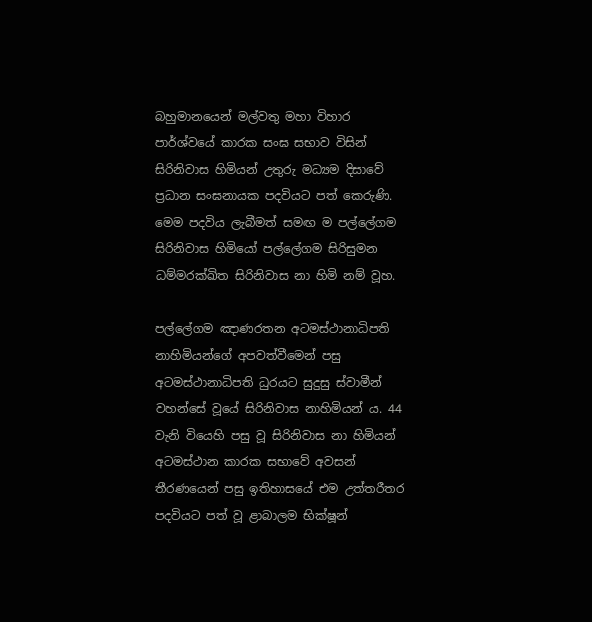බහුමානයෙන් මල්වතු මහා විහාර පාර්ශ්වයේ කාරක සංඝ සභාව විසින් සිරිනිවාස හිමියන් උතුරු මධ්‍යම දිසාවේ ප්‍රධාන සංඝනායක පදවියට පත් කෙරුණි. මෙම පදවිය ලැබීමත් සමඟ ම පල්ලේගම සිරිනිවාස හිමියෝ පල්ලේගම සිරිසුමන ධම්මරක්ඛිත සිරිනිවාස නා හිමි නම් වූහ.

පල්ලේගම ඤාණරතන අටමස්ථානාධිපති නාහිමියන්ගේ අපවත්වීමෙන් පසු අටමස්ථානාධිපති ධුරයට සුදුසු ස්වාමීන් වහන්සේ වූයේ සිරිනිවාස නාහිමියන් ය. 44 වැනි වියෙහි පසු වූ සිරිනිවාස නා හිමියන් අටමස්ථාන කාරක සභාවේ අවසන් තීරණයෙන් පසු ඉතිහාසයේ එම උත්තරීතර පදවියට පත් වූ ළාබාලම භික්ෂූන්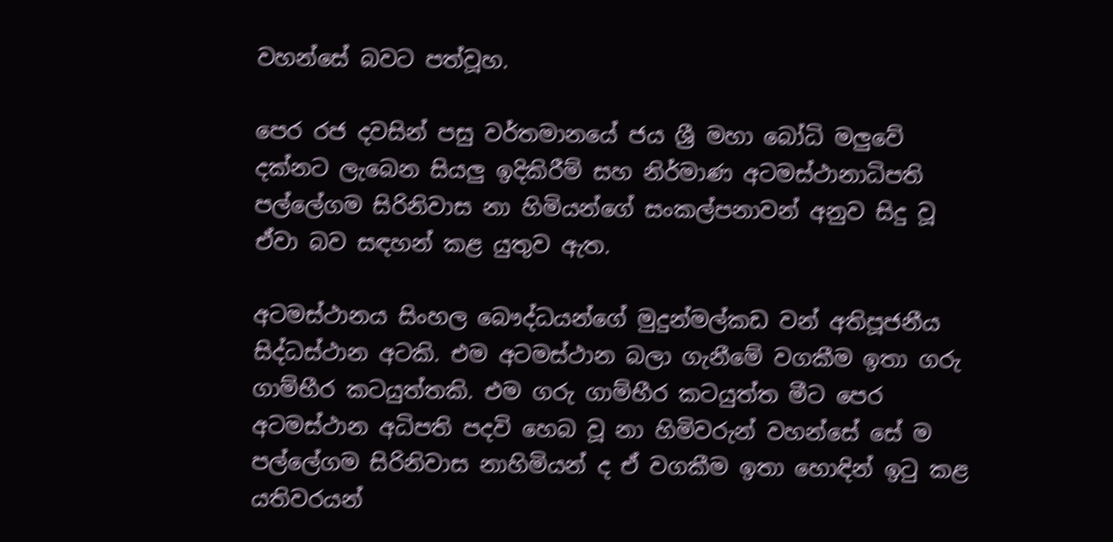වහන්සේ බවට පත්වූහ.

පෙර රජ දවසින් පසු වර්තමානයේ ජය ශ්‍රී මහා බෝධි මලුවේ දක්නට ලැබෙන සියලු ඉදිකිරීම් සහ නිර්මාණ අටමස්ථානාධිපති පල්ලේගම සිරිනිවාස නා හිමියන්ගේ සංකල්පනාවන් අනුව සිදු වූ ඒවා බව සඳහන් කළ යුතුව ඇත.

අටමස්ථානය සිංහල බෞද්ධයන්ගේ මුදුන්මල්කඩ වන් අතිපූජනීය සිද්ධස්ථාන අටකි. එම අටමස්ථාන බලා ගැනීමේ වගකීම ඉතා ගරු ගාම්භීර කටයුත්තකි. එම ගරු ගාම්භීර කටයුත්ත මීට පෙර අටමස්ථාන අධිපති පදවි හෙබ වූ නා හිමිවරුන් වහන්සේ සේ ම පල්ලේගම සිරිනිවාස නාහිමියන් ද ඒ වගකීම ඉතා හොඳින් ඉටු කළ යතිවරයන්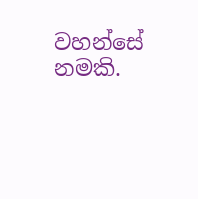වහන්සේ නමකි.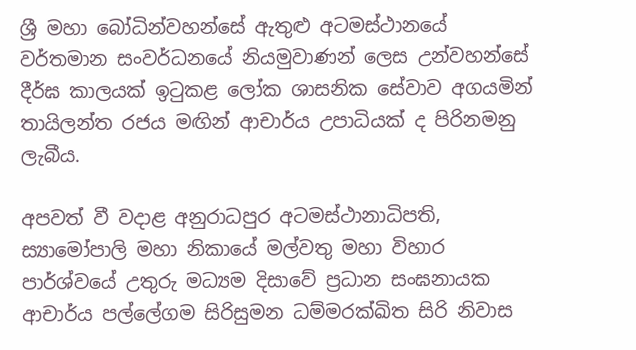ශ්‍රී මහා බෝධින්වහන්සේ ඇතුළු අටමස්ථානයේ වර්තමාන සංවර්ධනයේ නියමුවාණන් ලෙස උන්වහන්සේ දීර්ඝ කාලයක් ඉටුකළ ලෝක ශාසනික සේවාව අගයමින් තායිලන්ත රජය මඟින් ආචාර්ය උපාධියක් ද පිරිනමනු ලැබීය.

අපවත් වී වදාළ අනුරාධපුර අටමස්ථානාධිපති, ස්‍යාමෝපාලි මහා නිකායේ මල්වතු මහා විහාර පාර්ශ්වයේ උතුරු මධ්‍යම දිසාවේ ප්‍රධාන සංඝනායක ආචාර්ය පල්ලේගම සිරිසුමන ධම්මරක්ඛිත සිරි නිවාස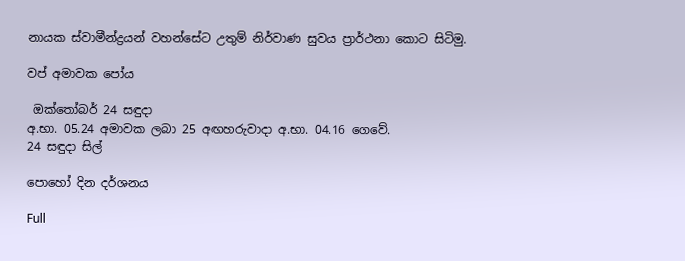නායක ස්වාමීන්ද්‍රයන් වහන්සේට උතුම් නිර්වාණ සුවය ප්‍රාර්ථනා කොට සිටිමු.

වප් අමාවක පෝය

 ඔක්තෝබර් 24 සඳුදා
අ.භා. 05.24 අමාවක ලබා 25 අඟහරුවාදා අ.භා. 04.16 ගෙවේ.
24 සඳුදා සිල්

පොහෝ දින දර්ශනය

Full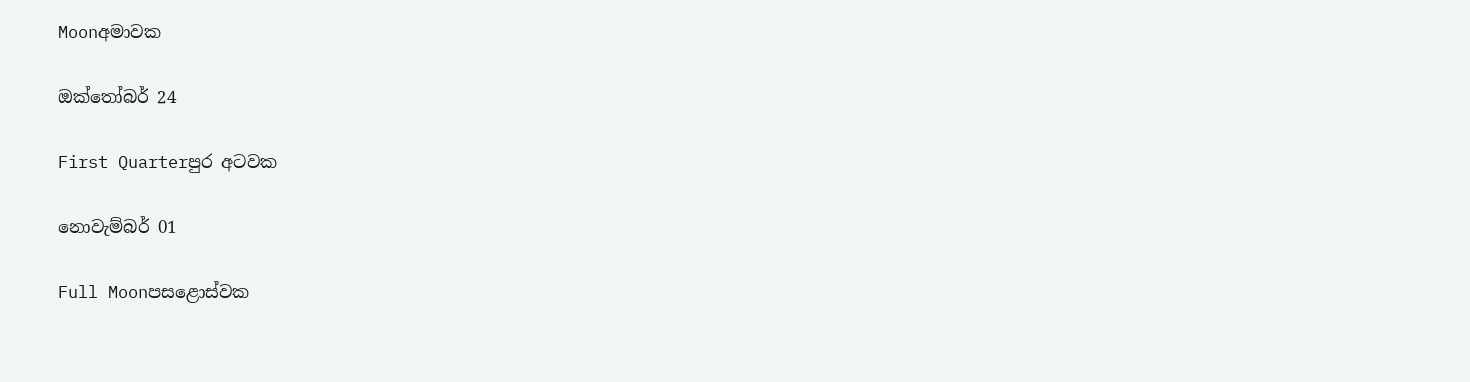Moonඅමාවක

ඔක්තෝබර් 24

First Quarterපුර අටවක

නොවැම්බර් 01

Full Moonපසළොස්වක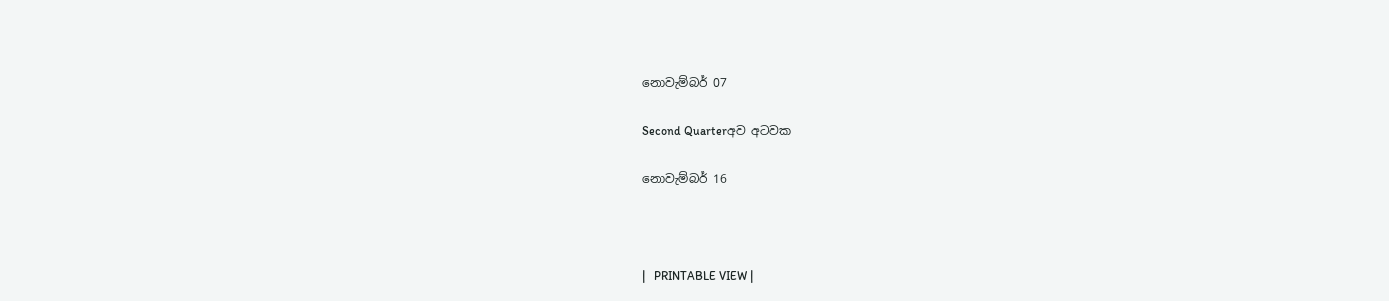නොවැම්බර් 07

Second Quarterඅව අටවක

නොවැම්බර් 16



|   PRINTABLE VIEW |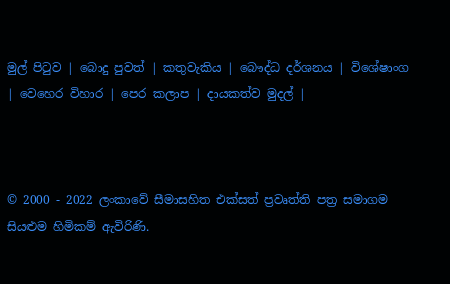මුල් පිටුව | බොදු පුවත් | කතුවැකිය | බෞද්ධ දර්ශනය | විශේෂාංග | වෙහෙර විහාර | පෙර කලාප | දායකත්ව මුදල් |



© 2000 - 2022 ලංකාවේ සීමාසහිත එක්සත් ප්‍රවෘත්ති පත්‍ර සමාගම
සියළුම හිමිකම් ඇවිරිණි.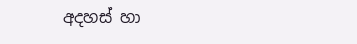අදහස් හා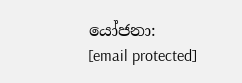යෝජනා: [email protected]